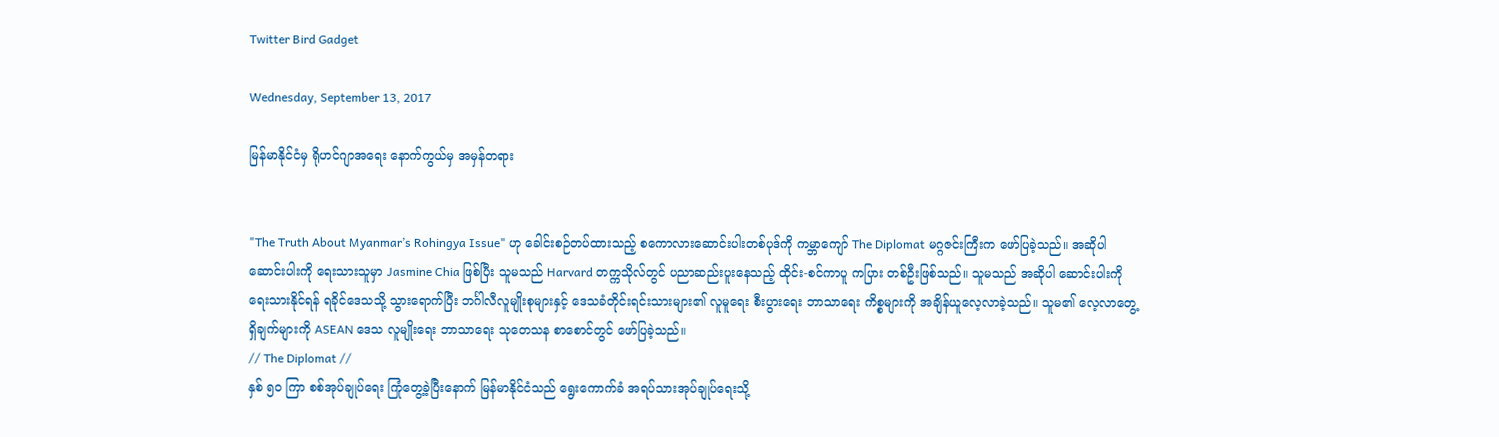Twitter Bird Gadget

Wednesday, September 13, 2017

မြန်မာနိုင်ငံမှ ရိုဟင်ဂျာအရေး နောက်ကွယ်မှ အမှန်တရား


"The Truth About Myanmar’s Rohingya Issue" ဟု ခေါင်းစဉ်တပ်ထားသည့် စကောလားဆောင်းပါးတစ်ပုဒ်ကို ကမ္ဘာကျော် The Diplomat မဂ္ဂဇင်းကြီးက ဖော်ပြခဲ့သည်။ အဆိုပါ ဆောင်းပါးကို ရေးသားသူမှာ Jasmine Chia ဖြစ်ပြီး သူမသည် Harvard တက္ကသိုလ်တွင် ပညာဆည်းပူးနေသည့် ထိုင်း-စင်ကာပူ ကပြား တစ်ဦးဖြစ်သည်။ သူမသည် အဆိုပါ ဆောင်းပါးကို ရေးသားနိုင်ရန် ရခိုင်ဒေသသို့ သွားရောက်ပြီး ဘင်္ဂါလီလူမျိုးစုများနှင့် ဒေသခံတိုင်းရင်းသားများ၏ လူမူရေး စီးပွားရေး ဘာသာရေး ကိစ္စများကို အချိန်ယူလေ့လာခဲ့သည်။ သူမ၏ လေ့လာတွေ့ရှိချက်များကို ASEAN ဒေသ လူမျိုးရေး ဘာသာရေး သုတေသန စာစောင်တွင် ဖော်ပြခဲ့သည်။
// The Diplomat //
နှစ် ၅၀ ကြာ စစ်အုပ်ချုပ်ရေး ကြုံတွေ့ခဲ့ပြီးနောက် မြန်မာနိုင်ငံသည် ရွေးကောက်ခံ အရပ်သားအုပ်ချုပ်ရေးသို့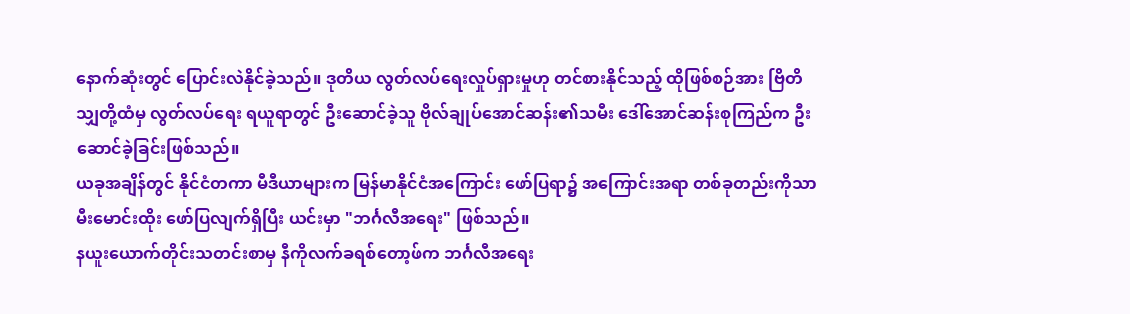နောက်ဆုံးတွင် ပြောင်းလဲနိုင်ခဲ့သည်။ ဒုတိယ လွတ်လပ်ရေးလှုပ်ရှားမှုဟု တင်စားနိုင်သည့် ထိုဖြစ်စဉ်အား ဗြိတိသျှတို့ထံမှ လွတ်လပ်ရေး ရယူရာတွင် ဦးဆောင်ခဲ့သူ ဗိုလ်ချုပ်အောင်ဆန်း၏သမီး ဒေါ်အောင်ဆန်းစုကြည်က ဦးဆောင်ခဲ့ခြင်းဖြစ်သည်။
ယခုအချိန်တွင် နိုင်ငံတကာ မီဒီယာများက မြန်မာနိုင်ငံအကြောင်း ဖော်ပြရာ၌ အကြောင်းအရာ တစ်ခုတည်းကိုသာ မီးမောင်းထိုး ဖော်ပြလျက်ရှိပြီး ယင်းမှာ "ဘင်္ဂလီအရေး" ဖြစ်သည်။
နယူးယောက်တိုင်းသတင်းစာမှ နီကိုလက်ခရစ်တော့ဖ်က ဘင်္ဂလီအရေး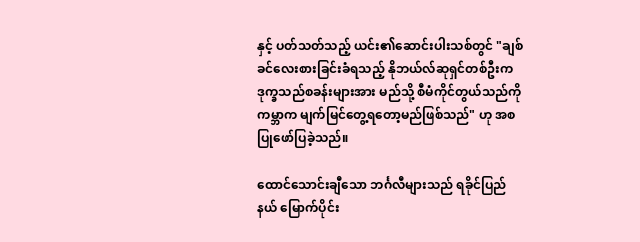နှင့် ပတ်သတ်သည့် ယင်း၏ဆောင်းပါးသစ်တွင် "ချစ်ခင်လေးစားခြင်းခံရသည့် နိုဘယ်လ်ဆုရှင်တစ်ဦးက ဒုက္ခသည်စခန်းများအား မည်သို့ စီမံကိုင်တွယ်သည်ကို ကမ္ဘာက မျက်မြင်တွေ့ရတော့မည်ဖြစ်သည်" ဟု အစပြုဖော်ပြခဲ့သည်။

ထောင်သောင်းချီသော ဘင်္ဂလီများသည် ရခိုင်ပြည်နယ် မြောက်ပိုင်း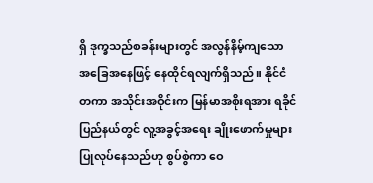ရှိ ဒုက္ခသည်စခန်းများတွင် အလွန်နိမ့်ကျသော အခြေအနေဖြင့် နေထိုင်ရလျက်ရှိသည်။ နိုင်ငံတကာ အသိုင်းအဝိုင်းက မြန်မာအစိုးရအား ရခိုင်ပြည်နယ်တွင် လူ့အခွင့်အရေး ချိုးဖောက်မှုများ ပြုလုပ်နေသည်ဟု စွပ်စွဲကာ ဝေ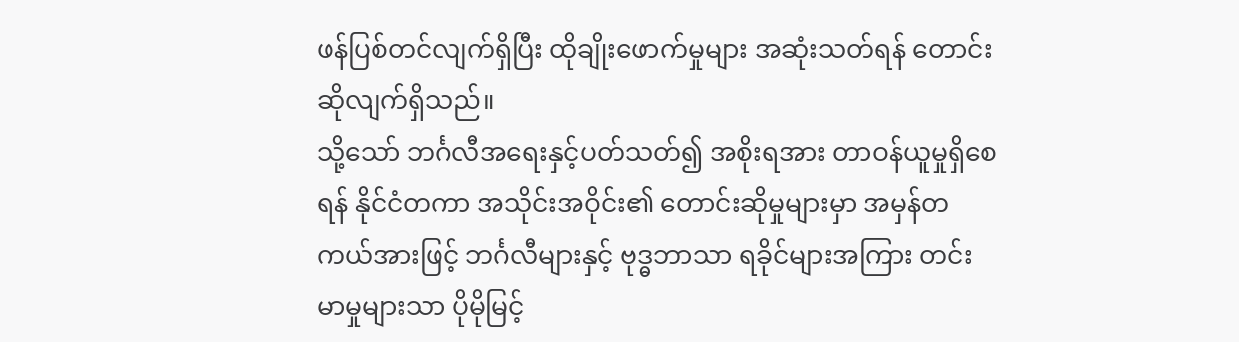ဖန်ပြစ်တင်လျက်ရှိပြီး ထိုချိုးဖောက်မှုများ အဆုံးသတ်ရန် တောင်းဆိုလျက်ရှိသည်။
သို့သော် ဘင်္ဂလီအရေးနှင့်ပတ်သတ်၍ အစိုးရအား တာဝန်ယူမှုရှိစေရန် နိုင်ငံတကာ အသိုင်းအဝိုင်း၏ တောင်းဆိုမှုများမှာ အမှန်တကယ်အားဖြင့် ဘင်္ဂလီများနှင့် ဗုဒ္ဓဘာသာ ရခိုင်များအကြား တင်းမာမှုများသာ ပိုမိုမြင့်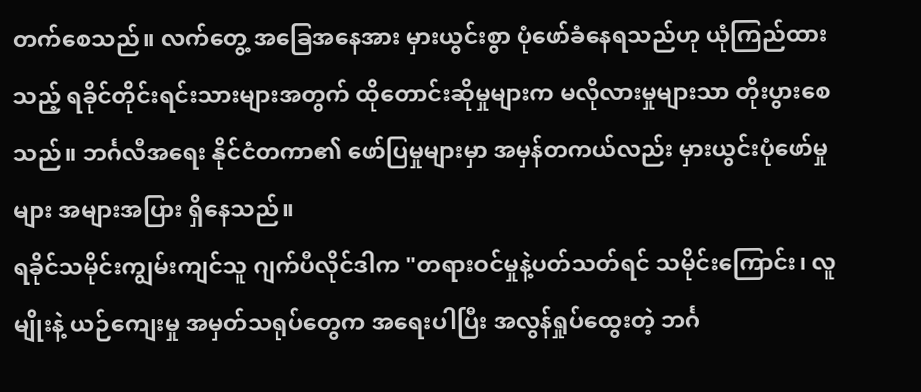တက်စေသည်။ လက်တွေ့ အခြေအနေအား မှားယွင်းစွာ ပုံဖော်ခံနေရသည်ဟု ယုံကြည်ထားသည့် ရခိုင်တိုင်းရင်းသားများအတွက် ထိုတောင်းဆိုမှုများက မလိုလားမှုများသာ တိုးပွားစေသည်။ ဘင်္ဂလီအရေး နိုင်ငံတကာ၏ ဖော်ပြမှုများမှာ အမှန်တကယ်လည်း မှားယွင်းပုံဖော်မှုများ အများအပြား ရှိနေသည်။
ရခိုင်သမိုင်းကျွမ်းကျင်သူ ဂျက်ပီလိုင်ဒါက "တရားဝင်မှုနဲ့ပတ်သတ်ရင် သမိုင်းကြောင်း၊ လူမျိုးနဲ့ ယဉ်ကျေးမှု အမှတ်သရုပ်တွေက အရေးပါပြီး အလွန်ရှုပ်ထွေးတဲ့ ဘင်္ဂ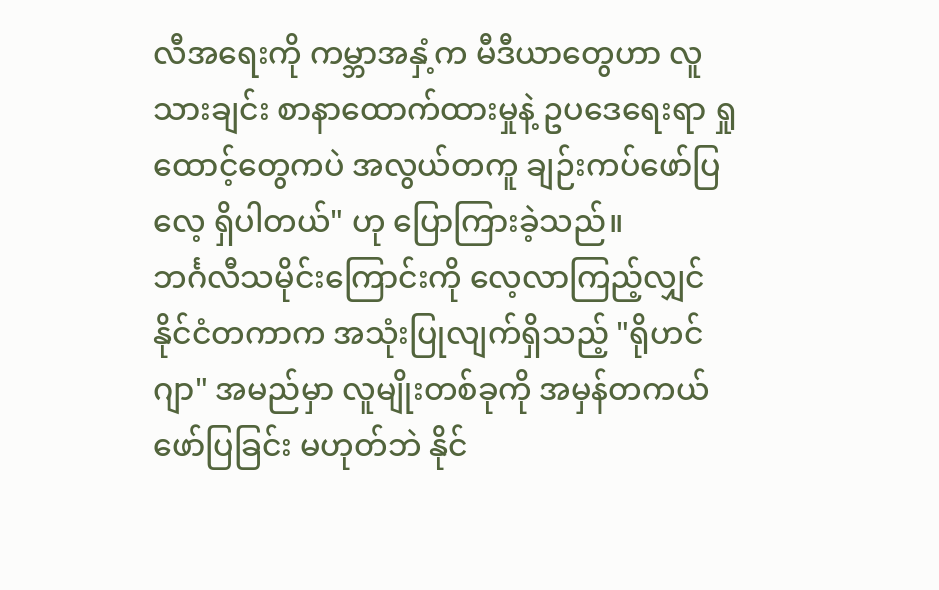လီအရေးကို ကမ္ဘာအနှံ့က မီဒီယာတွေဟာ လူသားချင်း စာနာထောက်ထားမှုနဲ့ ဥပဒေရေးရာ ရှုထောင့်တွေကပဲ အလွယ်တကူ ချဉ်းကပ်ဖော်ပြလေ့ ရှိပါတယ်" ဟု ပြောကြားခဲ့သည်။
ဘင်္ဂလီသမိုင်းကြောင်းကို လေ့လာကြည့်လျှင် နိုင်ငံတကာက အသုံးပြုလျက်ရှိသည့် "ရိုဟင်ဂျာ" အမည်မှာ လူမျိုးတစ်ခုကို အမှန်တကယ် ဖော်ပြခြင်း မဟုတ်ဘဲ နိုင်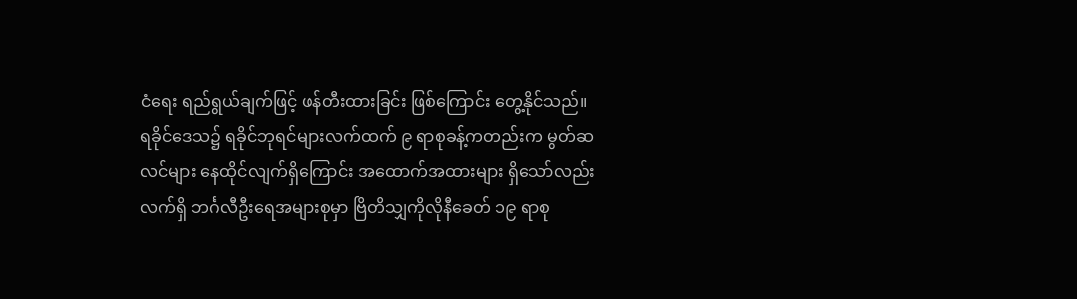ငံရေး ရည်ရွယ်ချက်ဖြင့် ဖန်တီးထားခြင်း ဖြစ်ကြောင်း တွေ့နိုင်သည်။
ရခိုင်ဒေသ၌ ရခိုင်ဘုရင်များလက်ထက် ၉ ရာစုခန့်ကတည်းက မွတ်ဆလင်များ နေထိုင်လျက်ရှိကြောင်း အထောက်အထားများ ရှိသော်လည်း လက်ရှိ ဘင်္ဂလီဦးရေအများစုမှာ ဗြိတိသျှကိုလိုနီခေတ် ၁၉ ရာစု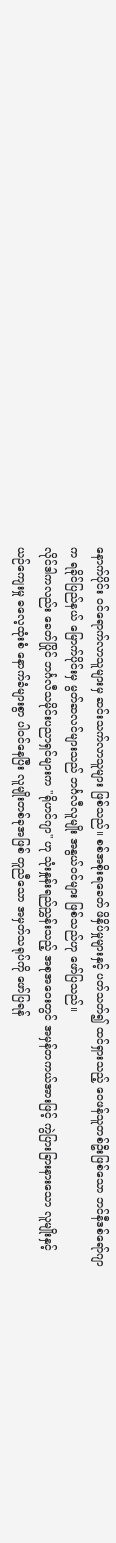နောက်ပိုင်း ဝင်ရောက်လာသူများမှ ဆင်းသက်လာသူများ ဖြစ်သည်။ စစ်အစိုးရခေတ် ဖိနှိပ်မှုများနှင့် ပတ်သတ်၍ ထင်ရှားသည့် ဝေဖန်သူတစ်ဦးဖြစ်သော ဘင်နီဒစ်ရော်ဂျာက ရခိုင်ပြည်နယ် မြောက်ပိုင်းမှ မွတ်ဆလင်များသည် ဘင်္ဂလီလူမျိုး အနွယ်ဝင်များ ဖြစ်သည်ဟု ဖော်ပြသည်။
လိုင်ဒါကလည်း ခေတ်ပြိုင် ဘင်္ဂလီသမိုင်းပညာရှင်များက "ရိုဟင်ဂျာ" ဟု သုံးနှုန်းရည်ညွှန်းသည့် အစုအဝေးတွင် အမှန်တကယ်အားဖြင့် ကွဲပြားခြားနားသော လူမျိုးနှင့် ယဉ်ကျေးမှု ဓလေ့ထုံးစံ နောက်ခံများစွာ ပါဝင်နေပြီး လူမျိုးတစ်ခုအဖြစ် တူညီသော အမှတ်သရုပ်ကို ဖော်ပြရန်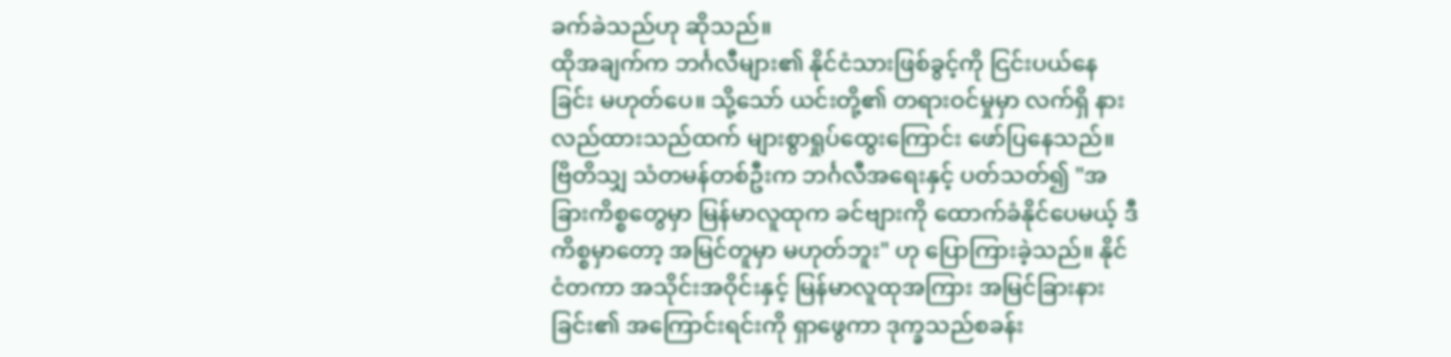ခက်ခဲသည်ဟု ဆိုသည်။
ထိုအချက်က ဘင်္ဂလီများ၏ နိုင်ငံသားဖြစ်ခွင့်ကို ငြင်းပယ်နေခြင်း မဟုတ်ပေ။ သို့သော် ယင်းတို့၏ တရားဝင်မှုမှာ လက်ရှိ နားလည်ထားသည်ထက် များစွာရှုပ်ထွေးကြောင်း ဖော်ပြနေသည်။ ဗြိတိသျှ သံတမန်တစ်ဦးက ဘင်္ဂလီအရေးနှင့် ပတ်သတ်၍ "အခြားကိစ္စတွေမှာ မြန်မာလူထုက ခင်ဗျားကို ထောက်ခံနိုင်ပေမယ့် ဒီကိစ္စမှာတော့ အမြင်တူမှာ မဟုတ်ဘူး" ဟု ပြောကြားခဲ့သည်။ နိုင်ငံတကာ အသိုင်းအဝိုင်းနှင့် မြန်မာလူထုအကြား အမြင်ခြားနားခြင်း၏ အကြောင်းရင်းကို ရှာဖွေကာ ဒုက္ခသည်စခန်း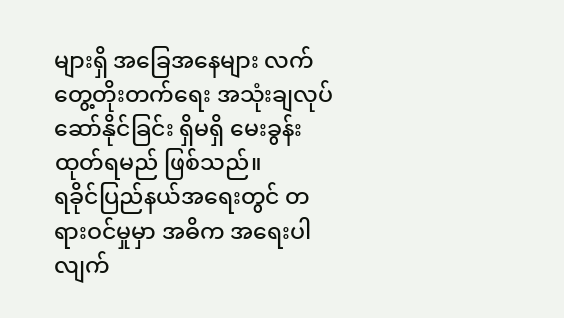များရှိ အခြေအနေများ လက်တွေ့တိုးတက်ရေး အသုံးချလုပ်ဆော်နိုင်ခြင်း ရှိမရှိ မေးခွန်းထုတ်ရမည် ဖြစ်သည်။
ရခိုင်ပြည်နယ်အရေးတွင် တရားဝင်မှုမှာ အဓိက အရေးပါလျက်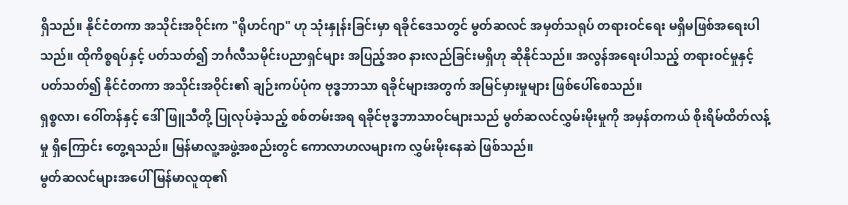ရှိသည်။ နိုင်ငံတကာ အသိုင်းအဝိုင်းက "ရိုဟင်ဂျာ" ဟု သုံးနှုန်းခြင်းမှာ ရခိုင်ဒေသတွင် မွတ်ဆလင် အမှတ်သရုပ် တရားဝင်ရေး မရှိမဖြစ်အရေးပါသည်။ ထိုကိစ္စရပ်နှင့် ပတ်သတ်၍ ဘင်္ဂလီသမိုင်းပညာရှင်များ အပြည့်အဝ နားလည်ခြင်းမရှိဟု ဆိုနိုင်သည်။ အလွန်အရေးပါသည့် တရားဝင်မှုနှင့် ပတ်သတ်၍ နိုင်ငံတကာ အသိုင်းအဝိုင်း၏ ချဉ်းကပ်ပုံက ဗုဒ္ဓဘာသာ ရခိုင်များအတွက် အမြင်မှားမှုများ ဖြစ်ပေါ်စေသည်။
ရှစ္စလာ၊ ဝေါ်တန်နှင့် ဒေါ်ဖြူသီတို့ ပြုလုပ်ခဲ့သည့် စစ်တမ်းအရ ရခိုင်ဗုဒ္ဓဘာသာဝင်များသည် မွတ်ဆလင်လွှမ်းမိုးမှုကို အမှန်တကယ် စိုးရိမ်ထိတ်လန့်မှု ရှိကြောင်း တွေ့ရသည်။ မြန်မာလူ့အဖွဲ့အစည်းတွင် ကောလာဟလများက လွှမ်းမိုးနေဆဲ ဖြစ်သည်။
မွတ်ဆလင်များအပေါ် မြန်မာလူထု၏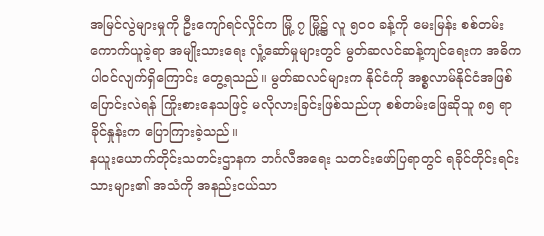အမြင်လွဲများမှုကို ဦးကျော်ရင်လှိုင်က မြို့ ၇ မြို့၌ လူ ၅၀၀ ခန့်ကို မေးမြန်း စစ်တမ်းကောက်ယူခဲ့ရာ အမျိုးသားရေး လှုံ့ဆော်မှုများတွင် မွတ်ဆလင်ဆန့်ကျင်ရေးက အဓိက ပါဝင်လျက်ရှိကြောင်း တွေ့ရသည်။ မွတ်ဆလင်များက နိုင်ငံကို အစ္စလာမ်နိုင်ငံအဖြစ် ပြောင်းလဲရန် ကြိုးစားနေသဖြင့် မလိုလားခြင်းဖြစ်သည်ဟု စစ်တမ်းဖြေဆိုသူ ၈၅ ရာခိုင်နှုန်းက ပြောကြားခဲ့သည်။
နယူးယောက်တိုင်းသတင်းဌာနက ဘင်္ဂလီအရေး သတင်းဖော်ပြရာတွင် ရခိုင်တိုင်းရင်းသားများ၏ အသံကို အနည်းငယ်သာ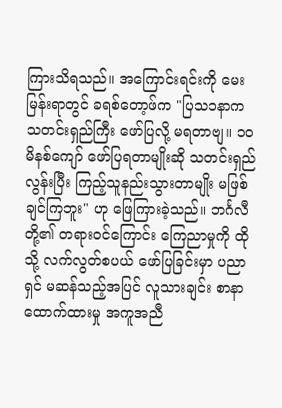ကြားသိရသည်။ အကြောင်းရင်းကို မေးမြန်းရာတွင် ခရစ်တော့ဖ်က "ပြသ၁နာက သတင်းရှည်ကြီး ဖော်ပြလို့ မရတာဗျ။ ၁၀ မိနစ်ကျော် ဖော်ပြရတာမျိုးဆို သတင်းရှည်လွန်းပြီး ကြည့်သူနည်းသွားတာမျိုး မဖြစ်ချင်ကြဘူး" ဟု ဖြေကြားခဲ့သည်။ ဘင်္ဂလီတို့၏ တရားဝင်ကြောင်း ကြေညာမှုကို ထိုသို့ လက်လွတ်စပယ် ဖော်ပြခြင်းမှာ ပညာရှင် မဆန်သည့်အပြင် လူသားချင်း စာနာထောက်ထားမှု အကူအညီ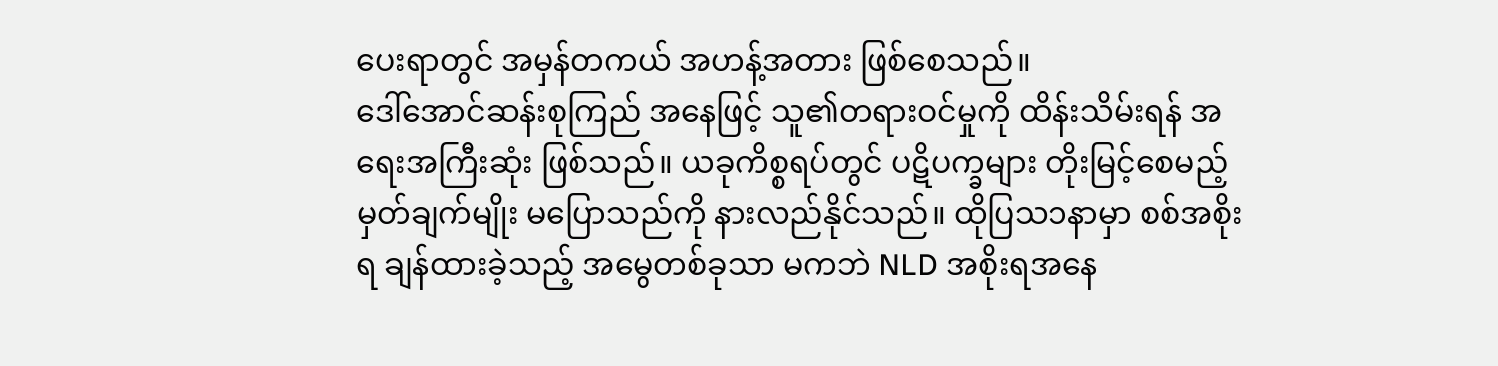ပေးရာတွင် အမှန်တကယ် အဟန့်အတား ဖြစ်စေသည်။
ဒေါ်အောင်ဆန်းစုကြည် အနေဖြင့် သူ၏တရားဝင်မှုကို ထိန်းသိမ်းရန် အရေးအကြီးဆုံး ဖြစ်သည်။ ယခုကိစ္စရပ်တွင် ပဋိပက္ခများ တိုးမြင့်စေမည့် မှတ်ချက်မျိုး မပြောသည်ကို နားလည်နိုင်သည်။ ထိုပြသ၁နာမှာ စစ်အစိုးရ ချန်ထားခဲ့သည့် အမွေတစ်ခုသာ မကဘဲ NLD အစိုးရအနေ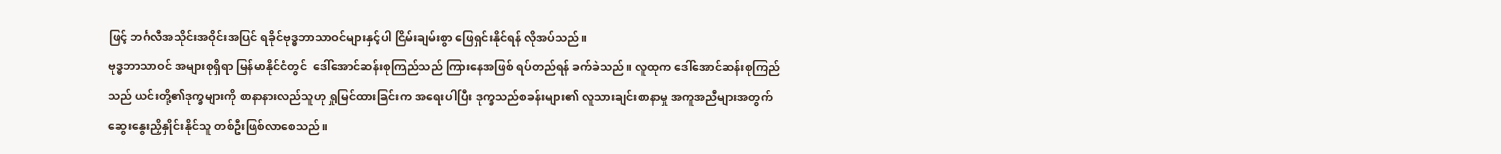ဖြင့် ဘင်္ဂလီအသိုင်းအဝိုင်းအပြင် ရခိုင်ဗုဒ္ဓဘာသာဝင်များနှင့်ပါ ငြိမ်းချမ်းစွာ ဖြေရှင်းနိုင်ရန် လိုအပ်သည်။
ဗုဒ္ဓဘာသာဝင် အများစုရှိရာ မြန်မာနိုင်ငံတွင်  ဒေါ်အောင်ဆန်းစုကြည်သည် ကြားနေအဖြစ် ရပ်တည်ရန် ခက်ခဲသည်။ လူထုက ဒေါ်အောင်ဆန်းစုကြည်သည် ယင်းတို့၏ဒုက္ခများကို စာနာနားလည်သူဟု ရှုမြင်ထားခြင်းက အရေးပါပြီး ဒုက္ခသည်စခန်းများ၏ လူသားချင်းစာနာမှု အကူအညီများအတွက် ဆွေးနွေးညှိနှိုင်းနိုင်သူ တစ်ဦးဖြစ်လာစေသည်။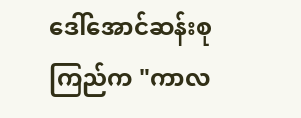ဒေါ်အောင်ဆန်းစုကြည်က "ကာလ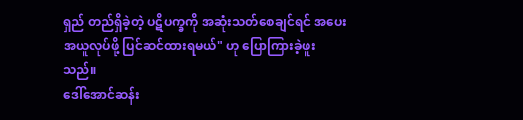ရှည် တည်ရှိခဲ့တဲ့ ပဋိပက္ခကို အဆုံးသတ်စေချင်ရင် အပေးအယူလုပ်ဖို့ ပြင်ဆင်ထားရမယ်" ဟု ပြောကြားခဲ့ဖူးသည်။
ဒေါ်အောင်ဆန်း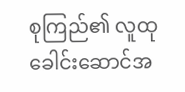စုကြည်၏ လူထုခေါင်းဆောင်အ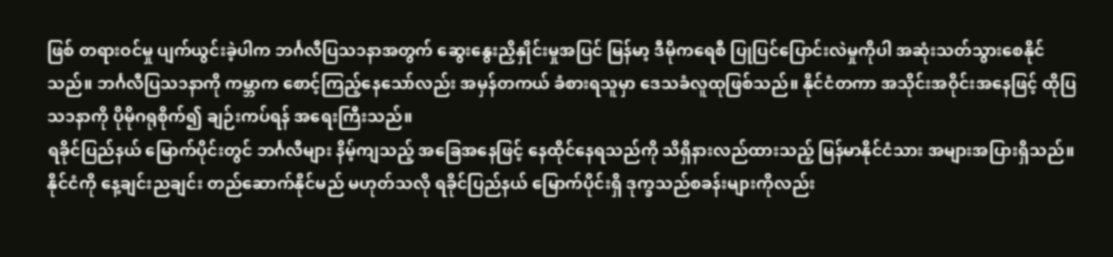ဖြစ် တရားဝင်မှု ပျက်ယွင်းခဲ့ပါက ဘင်္ဂလီပြသ၁နာအတွက် ဆွေးနွေးညှိနှိုင်းမှုအပြင် မြန်မာ့ ဒီမိုကရေစီ ပြုပြင်ပြောင်းလဲမှုကိုပါ အဆုံးသတ်သွားစေနိုင်သည်။ ဘင်္ဂလီပြသ၁နာကို ကမ္ဘာက စောင့်ကြည့်နေသော်လည်း အမှန်တကယ် ခံစားရသူမှာ ဒေသခံလူထုဖြစ်သည်။ နိုင်ငံတကာ အသိုင်းအဝိုင်းအနေဖြင့် ထိုပြသ၁နာကို ပိုမိုဂရုစိုက်၍ ချဉ်းကပ်ရန် အရေးကြီးသည်။
ရခိုင်ပြည်နယ် မြောက်ပိုင်းတွင် ဘင်္ဂလီများ နိမ့်ကျသည့် အခြေအနေဖြင့် နေထိုင်နေရသည်ကို သိရှိနားလည်ထားသည့် မြန်မာနိုင်ငံသား အများအပြားရှိသည်။ နိုင်ငံကို နေ့ချင်းညချင်း တည်ဆောက်နိုင်မည် မဟုတ်သလို ရခိုင်ပြည်နယ် မြောက်ပိုင်းရှိ ဒုက္ခသည်စခန်းများကိုလည်း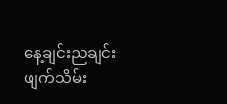နေ့ချင်းညချင်း ဖျက်သိမ်း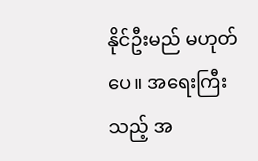နိုင်ဦးမည် မဟုတ်ပေ။ အရေးကြီးသည့် အ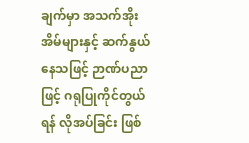ချက်မှာ အသက်အိုးအိမ်များနှင့် ဆက်နွယ်နေသဖြင့် ဉာဏ်ပညာဖြင့် ဂရုပြုကိုင်တွယ်ရန် လိုအပ်ခြင်း ဖြစ်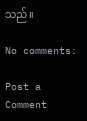သည်။

No comments:

Post a Comment